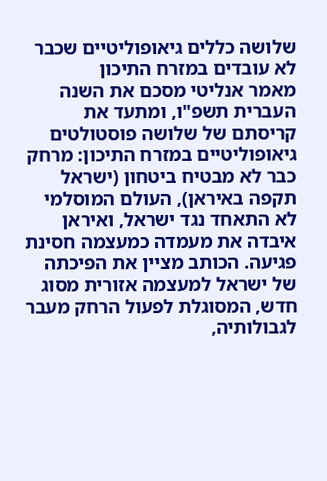שלושה כללים גיאופוליטיים שכבר לא עובדים במזרח התיכון
מאמר אנליטי מסכם את השנה העברית תשפ"ו, ומתעד את קריסתם של שלושה פוסטולטים גיאופוליטיים במזרח התיכון: מרחק כבר לא מבטיח ביטחון (ישראל תקפה באיראן), העולם המוסלמי לא התאחד נגד ישראל, ואיראן איבדה את מעמדה כמעצמה חסינת פגיעה. הכותב מציין את הפיכתה של ישראל למעצמה אזורית מסוג חדש, המסוגלת לפעול הרחק מעבר לגבולותיה,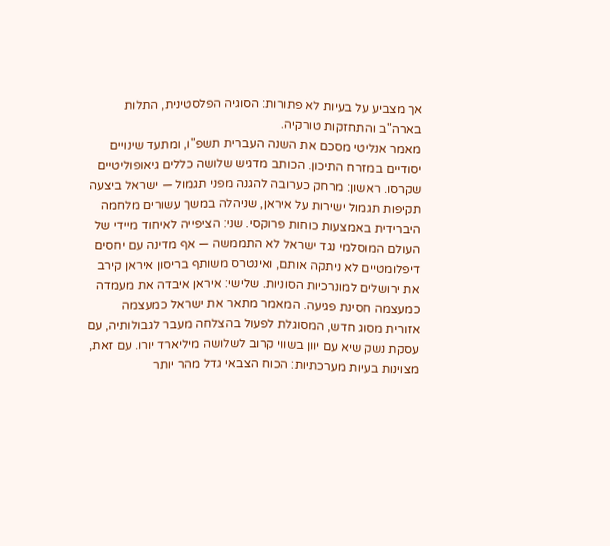אך מצביע על בעיות לא פתורות: הסוגיה הפלסטינית, התלות בארה"ב והתחזקות טורקיה.
מאמר אנליטי מסכם את השנה העברית תשפ"ו, ומתעד שינויים יסודיים במזרח התיכון. הכותב מדגיש שלושה כללים גיאופוליטיים שקרסו. ראשון: מרחק כערובה להגנה מפני תגמול — ישראל ביצעה תקיפות תגמול ישירות על איראן, שניהלה במשך עשורים מלחמה היברידית באמצעות כוחות פרוקסי. שני: הציפייה לאיחוד מיידי של העולם המוסלמי נגד ישראל לא התממשה — אף מדינה עם יחסים דיפלומטיים לא ניתקה אותם, ואינטרס משותף בריסון איראן קירב את ירושלים למונרכיות הסוניות. שלישי: איראן איבדה את מעמדה כמעצמה חסינת פגיעה. המאמר מתאר את ישראל כמעצמה אזורית מסוג חדש, המסוגלת לפעול בהצלחה מעבר לגבולותיה, עם עסקת נשק שיא עם יוון בשווי קרוב לשלושה מיליארד יורו. עם זאת, מצוינות בעיות מערכתיות: הכוח הצבאי גדל מהר יותר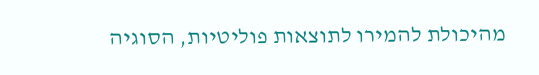מהיכולת להמירו לתוצאות פוליטיות, הסוגיה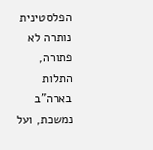הפלסטינית נותרה לא פתורה, התלות בארה"ב נמשכת, ועל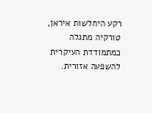רקע היחלשות איראן, טורקיה מתגלה כמתמודדת העיקרית להשפעה אזורית.